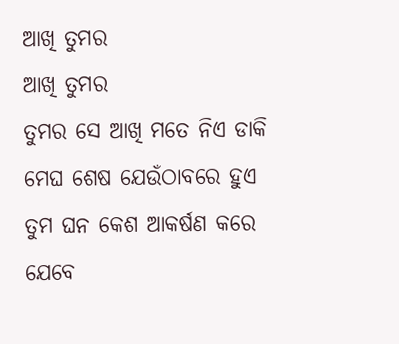ଆଖି ତୁମର
ଆଖି ତୁମର
ତୁମର ସେ ଆଖି ମତେ ନିଏ ଡାକି
ମେଘ ଶେଷ ଯେଉଁଠାବରେ ହୁଏ
ତୁମ ଘନ କେଶ ଆକର୍ଷଣ କରେ
ଯେବେ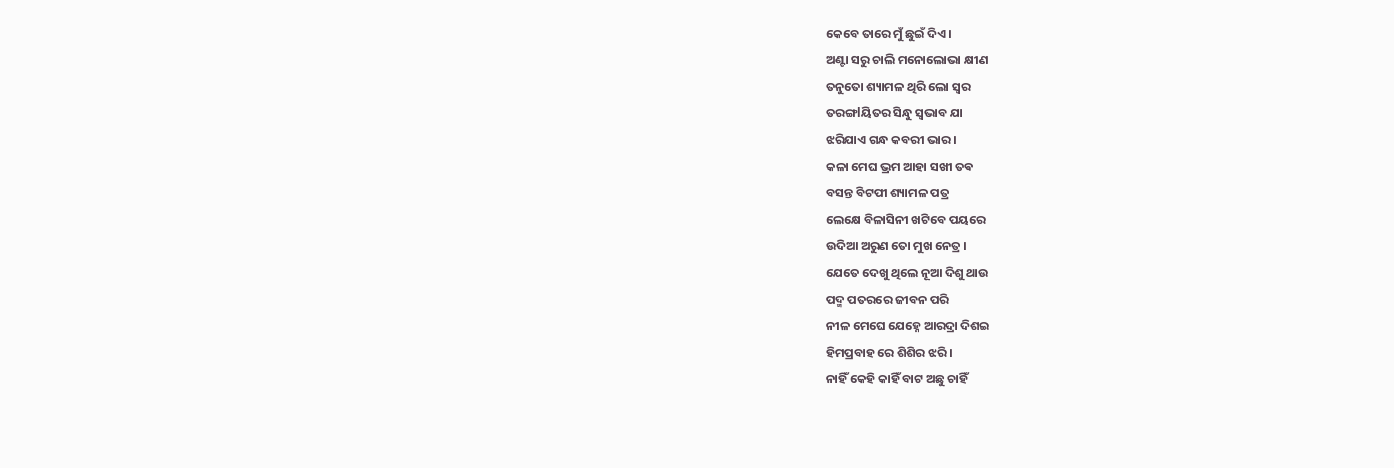କେବେ ତାରେ ମୁଁ ଛୁଇଁ ଦିଏ ।
ଅଣ୍ଟା ସରୁ ଚାଲି ମନୋଲୋଭା କ୍ଷୀଣ
ତନୁତୋ ଶ୍ୟାମଳ ଥିରି ଲୋ ସ୍ୱର
ତରଙ୍ଗlୟିତର ସିନ୍ଧୁ ସ୍ଵଭାବ ଯା
ଝରିଯାଏ ଗନ୍ଧ କବରୀ ଭାର ।
କଳା ମେଘ ଭ୍ରମ ଆହା ସଖୀ ତଵ
ବସନ୍ତ ବିଟପୀ ଶ୍ୟାମଳ ପତ୍ର
ଲେକ୍ଷେ ବିଳାସିନୀ ଖଟିବେ ପୟରେ
ଉଦିଆ ଅରୁଣ ତୋ ମୁଖ ନେତ୍ର ।
ଯେତେ ଦେଖୁ ଥିଲେ ନୂଆ ଦିଶୁ ଥାଉ
ପଦ୍ମ ପତରରେ ଜୀବନ ପରି
ନୀଳ ମେଘେ ଯେହ୍ନେ ଆରଦ୍ରା ଦିଶଇ
ହିମପ୍ରବାହ ରେ ଶିଶିର ଝରି ।
ନାହିଁ କେହି କାହିଁ ବାଟ ଅଛୁ ଚାହିଁ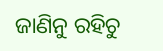ଜାଣିନୁ ରହିଚୁ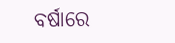ବର୍ଷାରେ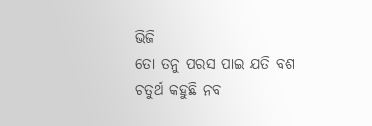ଭିଜି
ତୋ ତନୁ ପରସ ପାଇ ଯତି ବଶ
ଚତୁର୍ଥ କହୁଛି ନବ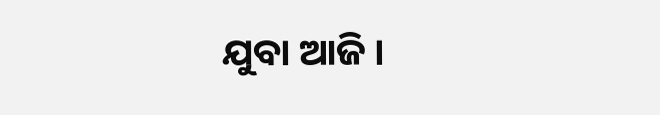ଯୁବା ଆଜି ।